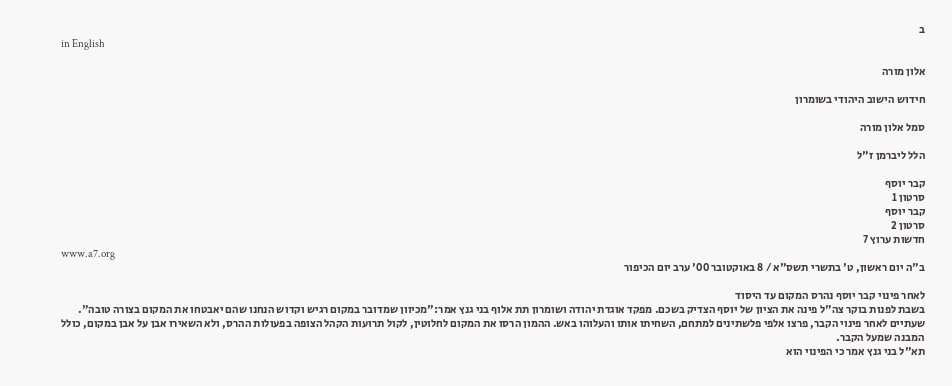ב
in English

אלון מורה

חידוש הישוב היהודי בשומרון

סמל אלון מורה

הלל ליברמן ז"ל

קבר יוסף
סרטון 1
קבר יוסף
סרטון 2
חדשות ערוץ 7
www.a7.org
ב"ה יום ראשון, ט' בתשרי תשס"א / 8 באוקטובר 00' ערב יום הכיפור

לאחר פינוי קבר יוסף נהרס המקום עד היסוד
בשבת לפנות בוקר צה"ל פינה את הציון של יוסף הצדיק בשכם. מפקד אוגדת יהודה ושומרון תת אלוף בני גנץ אמר:"מכיוון שמדובר במקום רגיש וקדוש הנחנו שהם יאבטחו את המקום בצורה טובה". שעתיים לאחר פינוי הקבר, פרצו אלפי פלשתינים למתחם, השחיתו אותו והעלוהו באש. ההמון הרסו את המקום לחלוטין, לקול תרועות הקהל הצופה בפעולות ההרס, ולא השאירו אבן על אבן במקום, כולל המבנה שמעל הקבר.
תא"ל בני גנץ אמר כי הפינוי הוא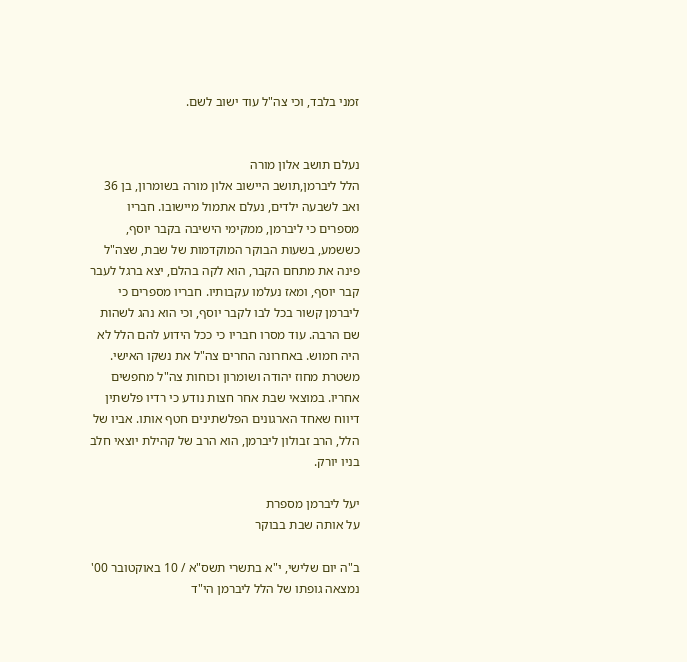זמני בלבד, וכי צה"ל עוד ישוב לשם.


נעלם תושב אלון מורה
הלל ליברמן,תושב היישוב אלון מורה בשומרון, בן 36 ואב לשבעה ילדים, נעלם אתמול מיישובו. חבריו מספרים כי ליברמן, ממקימי הישיבה בקבר יוסף, כששמע, בשעות הבוקר המוקדמות של שבת, שצה"ל פינה את מתחם הקבר, הוא לקה בהלם, יצא ברגל לעבר קבר יוסף, ומאז נעלמו עקבותיו. חבריו מספרים כי ליברמן קשור בכל לבו לקבר יוסף, וכי הוא נהג לשהות שם הרבה. עוד מסרו חבריו כי ככל הידוע להם הלל לא היה חמוש. באחרונה החרים צה"ל את נשקו האישי. משטרת מחוז יהודה ושומרון וכוחות צה"ל מחפשים אחריו. במוצאי שבת אחר חצות נודע כי רדיו פלשתין דיווח שאחד הארגונים הפלשתינים חטף אותו. אביו של הלל, הרב זבולון ליברמן, הוא הרב של קהילת יוצאי חלב בניו יורק.

יעל ליברמן מספרת
על אותה שבת בבוקר

ב"ה יום שלישי, י"א בתשרי תשס"א / 10 באוקטובר 00'
נמצאה גופתו של הלל ליברמן הי"ד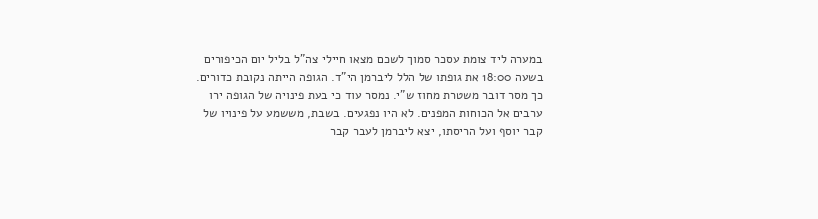במערה ליד צומת עסכר סמוך לשכם מצאו חיילי צה"ל בליל יום הכיפורים בשעה 18:00 את גופתו של הלל ליברמן הי"ד. הגופה הייתה נקובת כדורים. כך מסר דובר משטרת מחוז ש"י. נמסר עוד כי בעת פינויה של הגופה ירו ערבים אל הכוחות המפנים. לא היו נפגעים. בשבת, מששמע על פינויו של קבר יוסף ועל הריסתו, יצא ליברמן לעבר קבר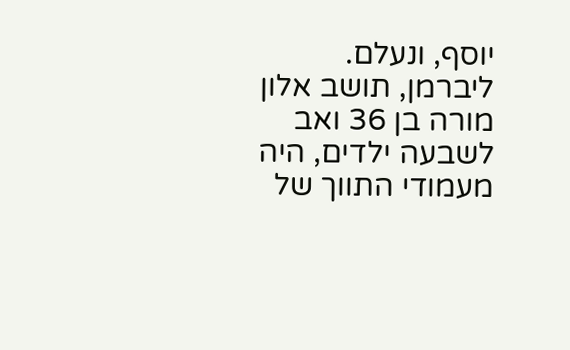יוסף, ונעלם. ליברמן, תושב אלון מורה בן 36 ואב לשבעה ילדים, היה מעמודי התווך של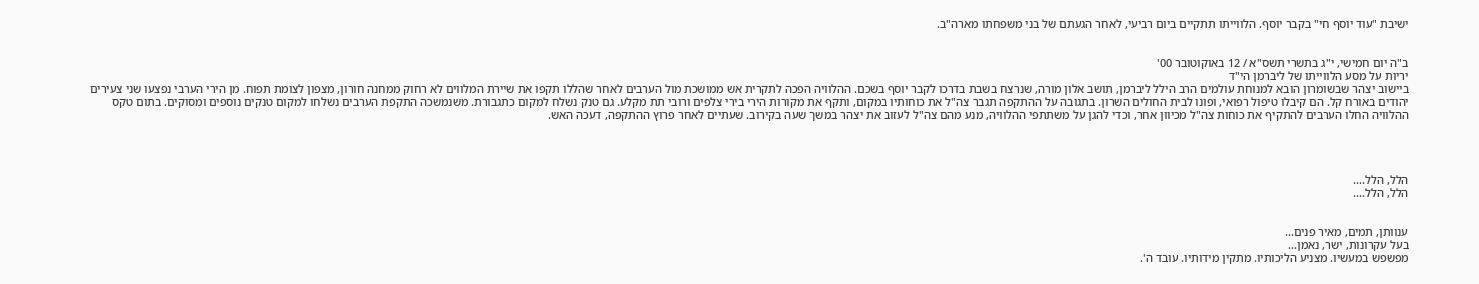ישיבת "עוד יוסף חי" בקבר יוסף. הלווייתו תתקיים ביום רביעי, לאחר הגעתם של בני משפחתו מארה"ב.


ב"ה יום חמישי, י"ג בתשרי תשס"א / 12 באוקוטובר 00'
יריות על מסע הלווייתו של ליברמן הי"ד
ביישוב יצהר שבשומרון הובא למנוחת עולמים הרב הילל ליברמן, תושב אלון מורה, שנרצח בשבת בדרכו לקבר יוסף בשכם. ההלוויה הפכה לתקרית אש ממושכת מול הערבים לאחר שהללו תקפו את שיירת המלווים לא רחוק ממחנה חורון, מצפון לצומת תפוח. מן הירי הערבי נפצעו שני צעירים יהודים באורח קל. הם קיבלו טיפול רפואי, ופונו לבית החולים השרון. בתגובה על ההתקפה תגבר צה"ל את כוחותיו במקום, ותקף את מקורות הירי בירי צלפים ורובי תת מקלע. גם טנק נשלח למקום כתגבורת. משנמשכה התקפת הערבים נשלחו למקום טנקים נוספים ומסוקים. בתום טקס ההלוויה החלו הערבים להתקיף את כוחות צה"ל מכיוון אחר, וכדי להגן על משתתפי ההלוויה, מנע מהם צה"ל לעזוב את יצהר במשך שעה בקירוב. שעתיים לאחר פרוץ ההתקפה, דעכה האש.




הלל, הלל....
הלל, הלל....


ענוותן, תמים, מאיר פנים...
בעל עקרונות, ישר, נאמן...
מפשפש במעשיו. מצניע הליכותיו. מתקין מידותיו. עובד ה'.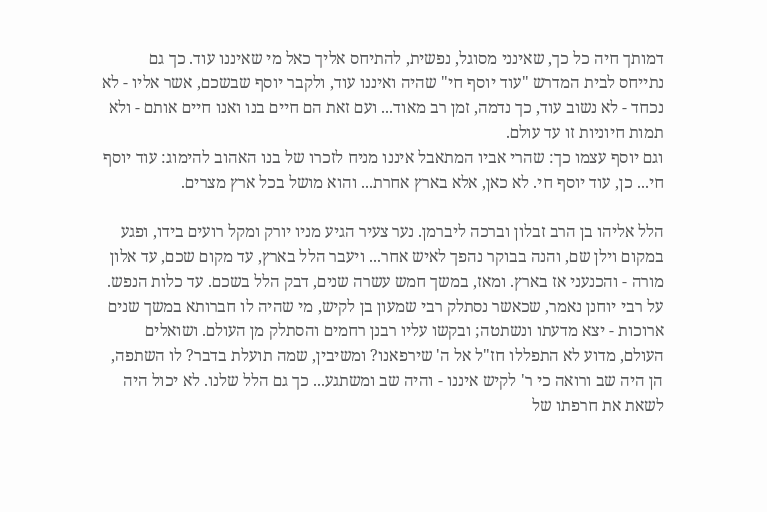דמותך חיה כל כך, שאינני מסוגל, נפשית, להתיחס אליך כאל מי שאיננו עוד. כך גם נתייחס לבית המדרש "עוד יוסף חי" שהיה ואיננו עוד, ולקבר יוסף שבשכם, אשר אליו - לא נכחד - לא נשוב עוד, כך נדמה, זמן רב מאוד... ועם זאת הם חיים בנו ואנו חיים אותם - ולא תמות חיוניות זו עד עולם.
וגם יוסף עצמו כך: שהרי אביו המתאבל איננו מניח לזכרו של בנו האהוב להימוג: עוד יוסף חי... כן, עוד יוסף חי. לא כאן, אלא בארץ אחרת... והוא מושל בכל ארץ מצרים.

הלל אליהו בן הרב זבלון וברכה ליברמן. נער צעיר הגיע מניו יורק ומקל רועים בידו, ופגע במקום וילן שם, והנה בבוקר נהפך לאיש אחר... ויעבר הלל בארץ, עד מקום שכם, עד אלון מורה - והכנעני אז בארץ. ומאז, במשך חמש עשרה שנים, דבק הלל בשכם. עד כלות הנפש.
על רבי יוחנן נאמר, שכאשר נסתלק רבי שמעון בן לקיש, מי שהיה לו חברותא במשך שנים ארוכות - יצא מדעתו ונשתטה; ובקשו עליו רבנן רחמים והסתלק מן העולם. ושואלים העולם, מדוע לא התפללו חז"ל אל ה' שירפאנו? ומשיבין, שמה תועלת בדבר? לו השתפה, הן היה שב ורואה כי ר' לקיש איננו - והיה שב ומשתגע... כך גם הלל שלנו. לא יכול היה לשאת את חרפתו של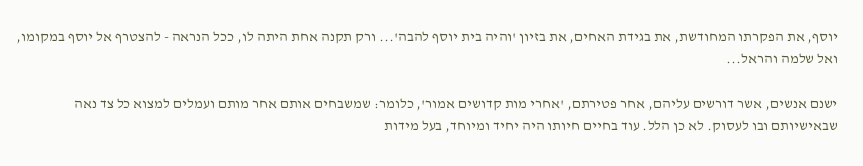יוסף, את הפקרתו המחודשת, את בגידת האחים, את בזיון 'והיה בית יוסף להבה'... ורק תקנה אחת היתה לו, ככל הנראה - להצטרף אל יוסף במקומו, ואל שלמה והראל...

ישנם אנשים, אשר דורשים עליהם, אחר פטירתם, 'אחרי מות קדושים אמור', כלומר: שמשבחים אותם אחר מותם ועמלים למצוא כל צד נאה שבאישיותם ובו לעסוק. לא כן הלל. עוד בחיים חיותו היה יחיד ומיוחד, בעל מידות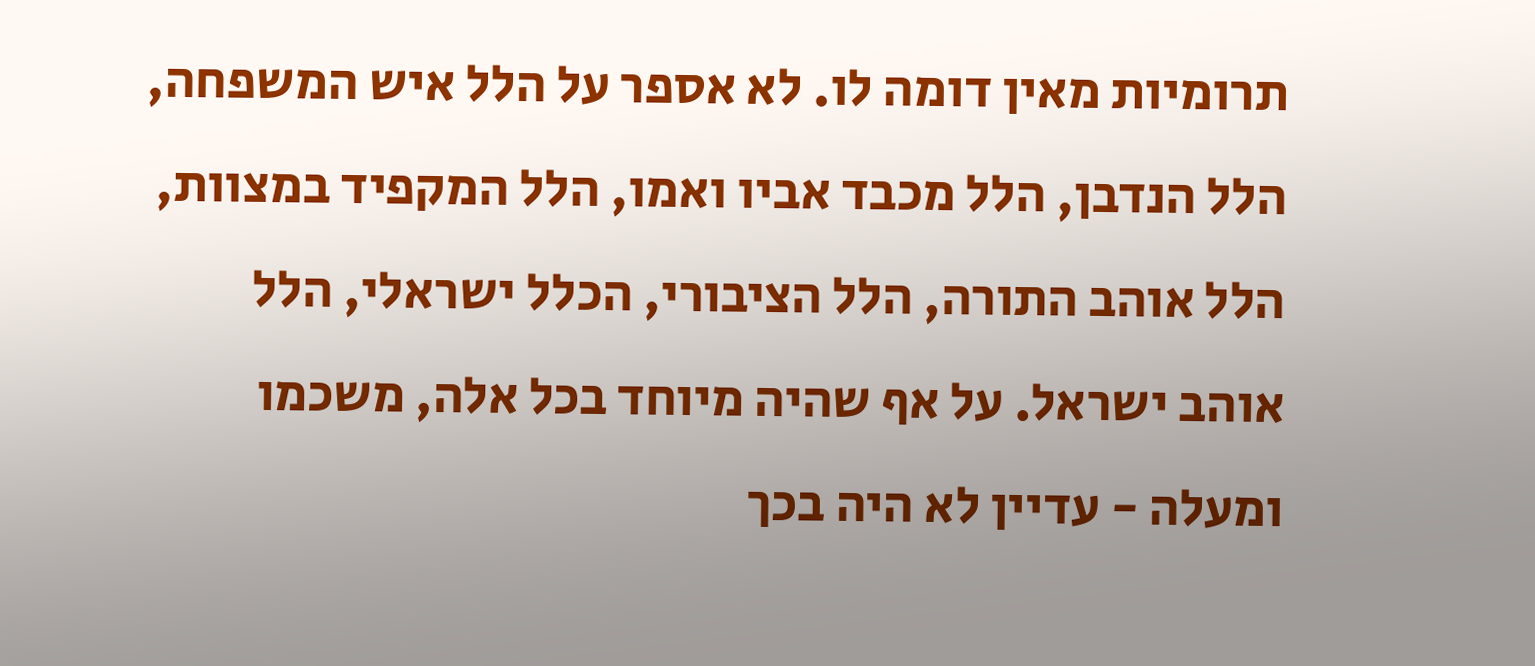תרומיות מאין דומה לו. לא אספר על הלל איש המשפחה, הלל הנדבן, הלל מכבד אביו ואמו, הלל המקפיד במצוות, הלל אוהב התורה, הלל הציבורי, הכלל ישראלי, הלל אוהב ישראל. על אף שהיה מיוחד בכל אלה, משכמו ומעלה - עדיין לא היה בכך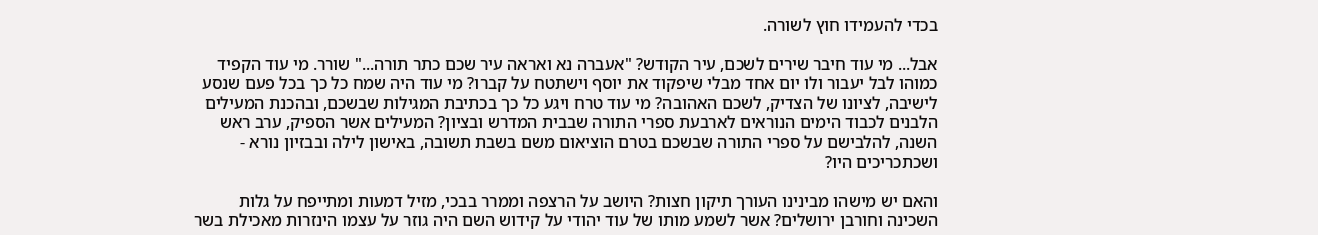בכדי להעמידו חוץ לשורה.

אבל... מי עוד חיבר שירים לשכם, עיר הקודש? "אעברה נא ואראה עיר שכם כתר תורה..." שורר. מי עוד הקפיד כמוהו לבל יעבור ולו יום אחד מבלי שיפקוד את יוסף וישתטח על קברו? מי עוד היה שמח כל כך בכל פעם שנסע לישיבה, לציונו של הצדיק, לשכם האהובה? מי עוד טרח ויגע כל כך בכתיבת המגילות שבשכם, ובהכנת המעילים הלבנים לכבוד הימים הנוראים לארבעת ספרי התורה שבבית המדרש ובציון? המעילים אשר הספיק, ערב ראש השנה, להלבישם על ספרי התורה שבשכם בטרם הוציאום משם בשבת תשובה, באישון לילה ובבזיון נורא - ושכתכריכים היו?

והאם יש מישהו מבינינו העורך תיקון חצות? היושב על הרצפה וממרר בבכי, מזיל דמעות ומתייפח על גלות השכינה וחורבן ירושלים? אשר לשמע מותו של עוד יהודי על קידוש השם היה גוזר על עצמו הינזרות מאכילת בשר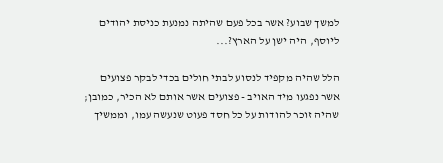למשך שבוע? אשר בכל פעם שהיתה נמנעת כניסת יהודים ליוסף, היה ישן על הארץ?...

הלל שהיה מקפיד לנסוע לבתי חולים בכדי לבקר פצועים אשר נפגעו מיד האויב - פצועים אשר אותם לא הכיר, כמובן; שהיה זוכר להודות על כל חסד פעוט שנעשה עמו, וממשיך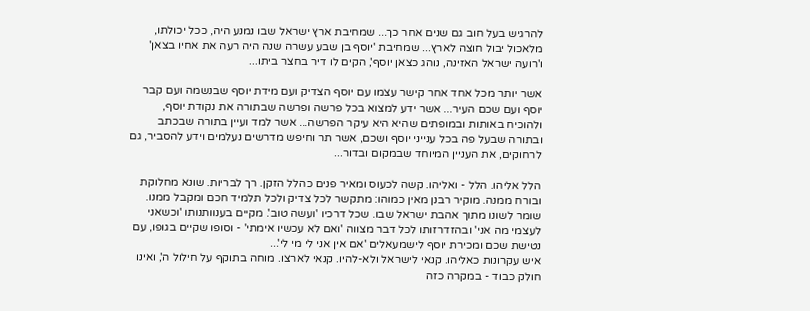להרגיש בעל חוב גם שנים אחר כך... שמחיבת ארץ ישראל שבו נמנע היה, ככל יכולתו, מלאכול יבול חוצה לארץ... שמחיבת 'יוסף בן שבע עשרה שנה היה רעה את אחיו בצאן' ו'רועה ישראל האזינה, נוהג כצאן יוסף', הקים לו דיר בחצר ביתו...

אשר יותר מכל אחד אחר קישר עצמו עם יוסף הצדיק ועם מידת יוסף שבנשמה ועם קבר יוסף ועם שכם העיר... אשר ידע למצוא בכל פרשה ופרשה שבתורה את נקודת יוסף, ולהוכיח באותות ובמופתים שהיא היא עיקר הפרשה... אשר למד ועיין בתורה שבכתב ובתורה שבעל פה בכל ענייני יוסף ושכם, אשר תר וחיפש מדרשים נעלמים וידע להסביר, גם לרחוקים, את העניין המיוחד שבמקום ובדור...

הלל אליהו. הלל - ואליהו. קשה לכעוס ומאיר פנים כהלל הזקן. רך לבריות. שונא מחלוקת ובורח ממנה. מוקיר רבנן מאין כמוהו: מתקשר לכל צדיק ולכל תלמיד חכם ומקבל ממנו. שומר לשונו מתוך אהבת ישראל שבו. שכל דרכיו 'ועשה טוב'. מקיים בענוותנותו 'וכשאני לעצמי מה אני' ובהזדרזותו לכל דבר מצווה 'ואם לא עכשיו אימתי' - וסופו שקיים בגופו, עם נטישת שכם ומכירת יוסף לישמעאלים 'אם אין אני לי מי לי'...
איש עקרונות כאליהו. קנאי לישראל ולא-להיו. קנאי לארצו. מוחה בתוקף על חילול ה', ואינו חולק כבוד - במקרה כזה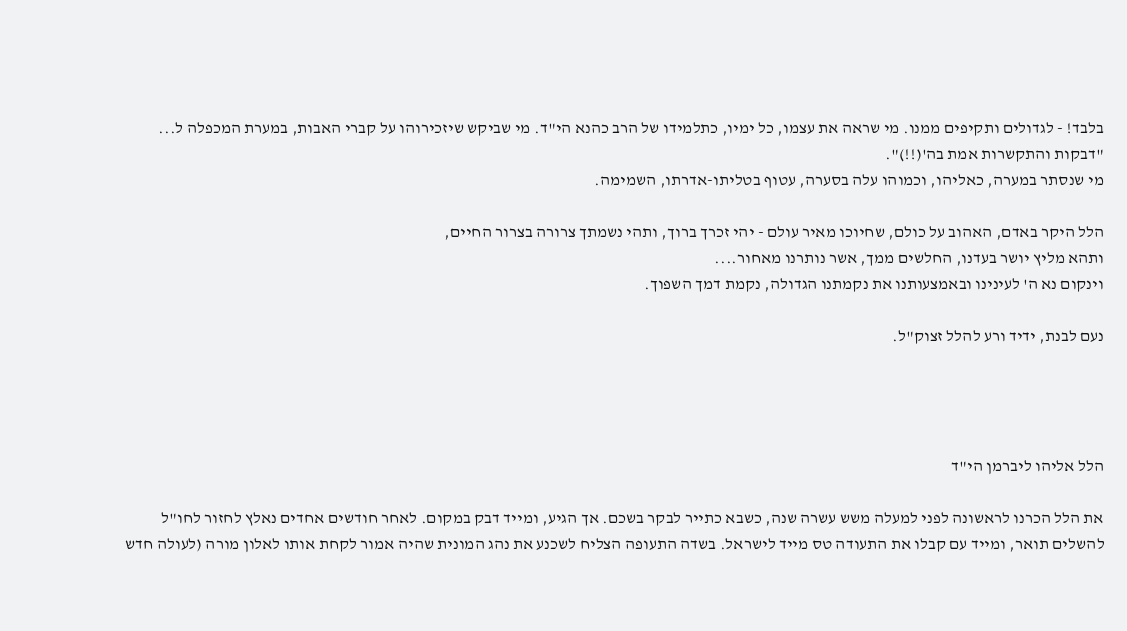בלבד! - לגדולים ותקיפים ממנו. מי שראה את עצמו, כל ימיו, כתלמידו של הרב כהנא הי"ד. מי שביקש שיזכירוהו על קברי האבות, במערת המכפלה ל... "דבקות והתקשרות אמת בה'(!!)".
מי שנסתר במערה, כאליהו, וכמוהו עלה בסערה, עטוף בטליתו-אדרתו, השמימה.

הלל היקר באדם, האהוב על כולם, שחיוכו מאיר עולם - יהי זכרך ברוך, ותהי נשמתך צרורה בצרור החיים,
ותהא מליץ יושר בעדנו, החלשים ממך, אשר נותרנו מאחור....
וינקום נא ה' לעינינו ובאמצעותנו את נקמתנו הגדולה, נקמת דמך השפוך.

נעם לבנת, ידיד ורע להלל זצוק"ל.




הלל אליהו ליברמן הי"ד

את הלל הכרנו לראשונה לפני למעלה משש עשרה שנה, כשבא כתייר לבקר בשכם. אך הגיע, ומייד דבק במקום. לאחר חודשים אחדים נאלץ לחזור לחו"ל להשלים תואר, ומייד עם קבלו את התעודה טס מייד לישראל. בשדה התעופה הצליח לשכנע את נהג המונית שהיה אמור לקחת אותו לאלון מורה (לעולה חדש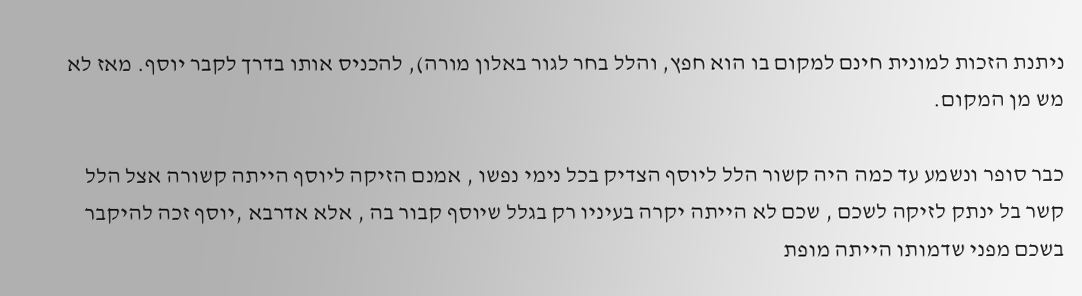ניתנת הזכות למונית חינם למקום בו הוא חפץ, והלל בחר לגור באלון מורה), להכניס אותו בדרך לקבר יוסף. מאז לא מש מן המקום.

כבר סופר ונשמע עד כמה היה קשור הלל ליוסף הצדיק בכל נימי נפשו , אמנם הזיקה ליוסף הייתה קשורה אצל הלל קשר בל ינתק לזיקה לשכם , שכם לא הייתה יקרה בעיניו רק בגלל שיוסף קבור בה , אלא אדרבא ,יוסף זכה להיקבר בשכם מפני שדמותו הייתה מופת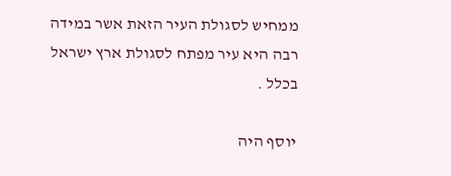ממחיש לסגולת העיר הזאת אשר במידה רבה היא עיר מפתח לסגולת ארץ ישראל בכלל .

יוסף היה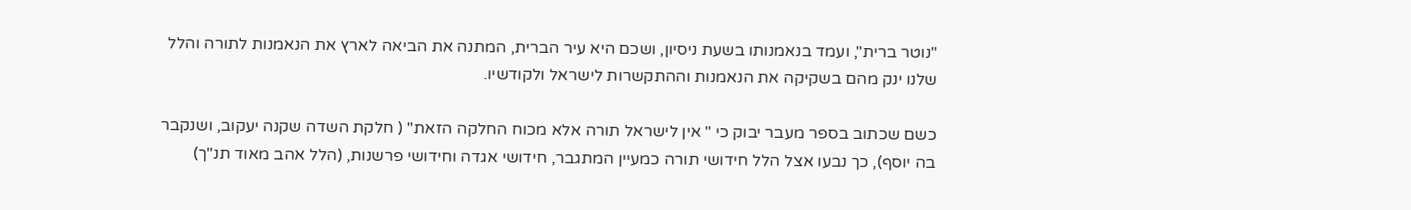"נוטר ברית", ועמד בנאמנותו בשעת ניסיון, ושכם היא עיר הברית, המתנה את הביאה לארץ את הנאמנות לתורה והלל שלנו ינק מהם בשקיקה את הנאמנות וההתקשרות לישראל ולקודשיו.

כשם שכתוב בספר מעבר יבוק כי " אין לישראל תורה אלא מכוח החלקה הזאת" ( חלקת השדה שקנה יעקוב, ושנקבר בה יוסף), כך נבעו אצל הלל חידושי תורה כמעיין המתגבר, חידושי אגדה וחידושי פרשנות, (הלל אהב מאוד תנ"ך)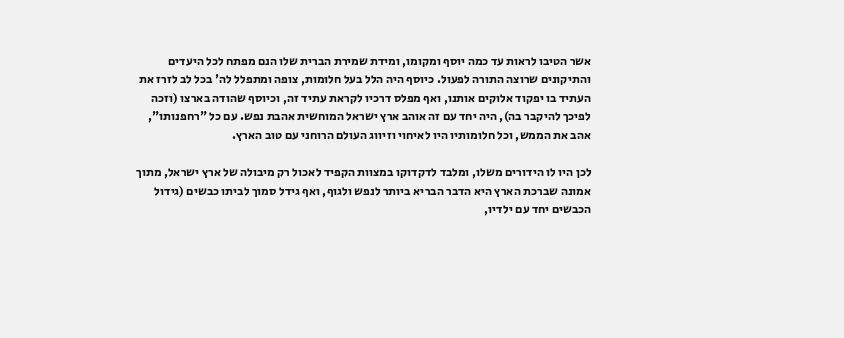אשר הטיבו לראות עד כמה יוסף ומקומו, ומידת שמירת הברית שלו הנם מפתח לכל היעדים והתיקונים שרוצה התורה לפעול. כיוסף היה הלל בעל חלומות, צופה ומתפלל לה' בכל לב לזרז את העתיד בו יפקוד אלוקים אותנו, ואף מפלס דרכיו לקראת עתיד זה, וכיוסף שהודה בארצו (וזכה לפיכך להיקבר בה), היה יחד עם זה אוהב ארץ ישראל המוחשית אהבת נפש. עם כל "רחפנותו", אהב את הממש, וכל חלומותיו היו לאיחוי וזיווג העולם הרוחני עם טוב הארץ.

לכן היו לו הידורים משלו, ומלבד לדקדוקו במצוות הקפיד לאכול רק מיבולה של ארץ ישראל, מתוך אמונה שברכת הארץ היא הדבר הבריא ביותר לנפש ולגוף, ואף גידל סמוך לביתו כבשים (גידול הכבשים יחד עם ילדיו,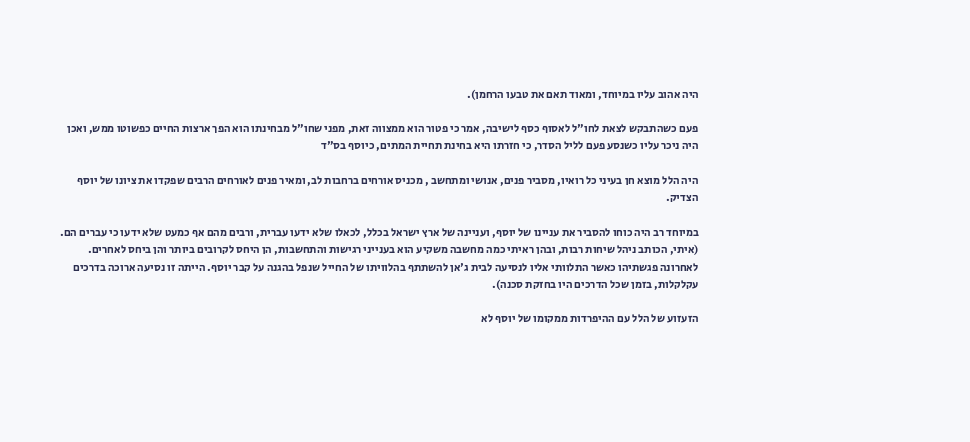היה אהוב עליו במיוחד, ומאוד תאם את טבעו הרחמן).

פעם כשהתבקש לצאת לחו"ל לאסוף כסף לישיבה, אמר כי פטור הוא ממצווה זאת, מפני שחו"ל מבחינתו הוא הפך ארצות החיים כפשוטו ממש, ואכן היה ניכר עליו כשנסע פעם לליל הסדר, כי חזרתו היא בחינת תחיית המתים, כיוסף בס"ד

היה הלל מוצא חן בעיני כל רואיו, מסביר פנים, אנושי ומתחשב , מכניס אורחים ברחבות לב, ומאיר פנים לאורחים הרבים שפקדו את ציונו של יוסף הצדיק.

במיוחד רב היה כוחו להסביר את עניינו של יוסף, ועניינה של ארץ ישראל בכלל, לכאלו שלא ידעו עברית, ורבים מהם אף כמעט שלא ידעו כי עברים הם. (איתי, הכותב ניהל שיחות רבות, ובהן ראיתי כמה מחשבה משקיע הוא בענייני רגישות והתחשבות, הן היחס לקרובים ביותר והן ביחס לאחרים. לאחרונה פגשתיהו כאשר התלוותי אליו לנסיעה לבית ג'אן להשתתף בהלוויתו של החייל שנפל בהגנה על קבר יוסף. הייתה זו נסיעה ארוכה בדרכים עקלקלות, בזמן שכל הדרכים היו בחזקת סכנה).

הזעזוע של הלל עם ההיפרדות ממקומו של יוסף לא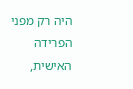היה רק מפני הפרידה האישית,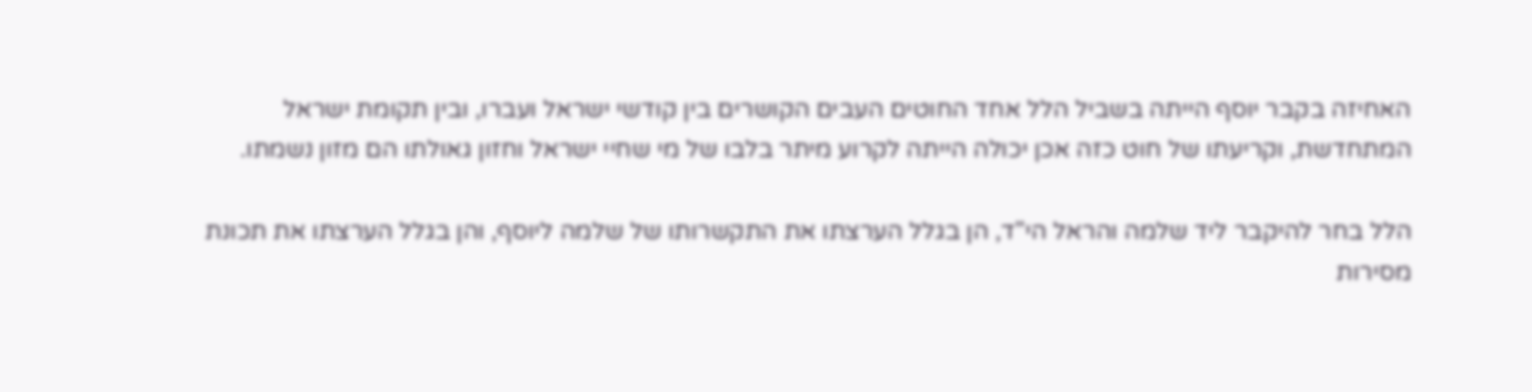האחיזה בקבר יוסף הייתה בשביל הלל אחד החוטים העבים הקושרים בין קודשי ישראל ועברו, ובין תקומת ישראל המתחדשת, וקריעתו של חוט כזה אכן יכולה הייתה לקרוע מיתר בלבו של מי שחיי ישראל וחזון גאולתו הם מזון נשמתו.

הלל בחר להיקבר ליד שלמה והראל הי"ד, הן בגלל הערצתו את התקשרותו של שלמה ליוסף, והן בגלל הערצתו את תכונת מסירות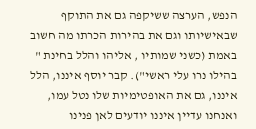הנפש, הערצה ששיקפה גם את התוקף שבאישיותו וגם את בהירות הכרתו מה חשוב באמת (כשני שמותיו , אליהו והלל בחינת " בהילו נרו עלי ראשי"). קבר יוסף איננו, הלל איננו, גם את האופטימיות שלו נטל עמו, ואנחנו עדיין איננו יודעים לאן פנינו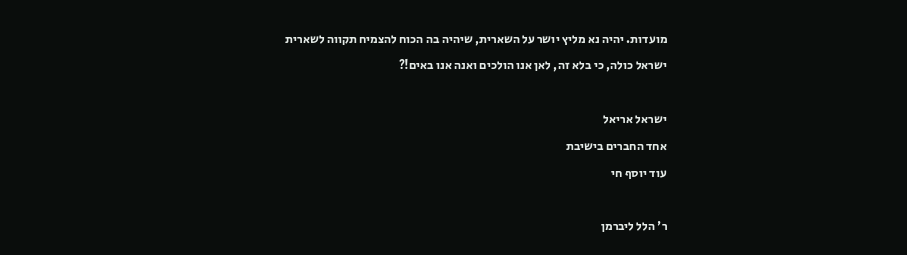מועדות. יהיה נא מליץ יושר על השארית, שיהיה בה הכוח להצמיח תקווה לשארית ישראל כולה, כי בלא זה, לאן אנו הולכים ואנה אנו באים!?

ישראל אריאל
אחד החברים בישיבת
עוד יוסף חי

ר' הלל ליברמן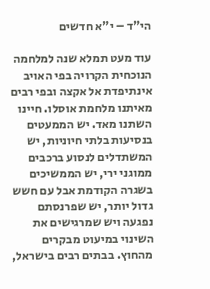הי"ד – י"א חדשים

עוד מעט תמלא שנה למלחמה הנוכחית הקרויה בפי האויב אינתיפדת אל אקצה ובפי רבים מאיתנו מלחמת אוסלו. חיינו השתנו מאד. יש הממעטים בנסיעות בלתי חיוניות, יש המשתדלים לנסוע ברכבים ממוגני ירי, יש הממשיכים בשגרה הקודמת אבל עם חשש גדול יותר, יש שפרנסתם נפגעה ויש שמרגישים את השינוי במיעוט מבקרים מהחוץ. בבתים רבים בישראל,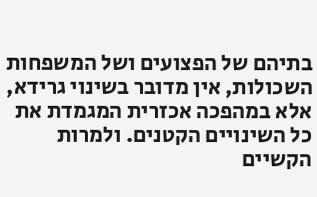בתיהם של הפצועים ושל המשפחות השכולות, אין מדובר בשינוי גרידא, אלא במהפכה אכזרית המגמדת את כל השינויים הקטנים. ולמרות הקשיים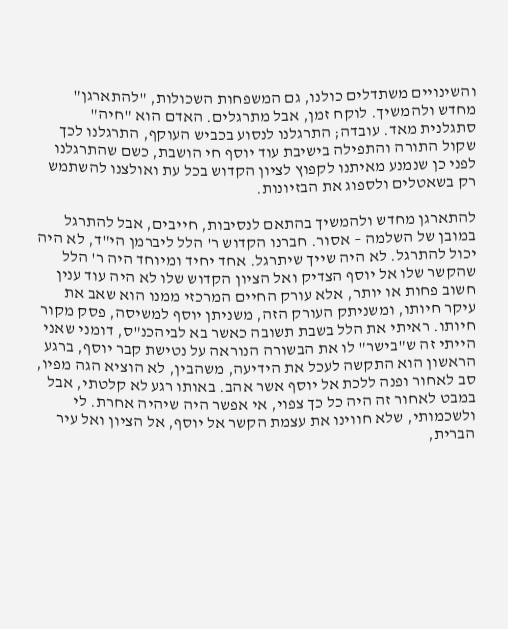והשינויים משתדלים כולנו, גם המשפחות השכולות, "להתארגן" מחדש ולהמשיך. לוקח זמן, אבל מתרגלים. האדם הוא "חיה" סתגלנית מאד. עובדה; התרגלנו לנסוע בכביש העוקף, התרגלנו לכך שקול התורה והתפילה בישיבת עוד יוסף חי הושבת, כשם שהתרגלנו לפני כן שנמנע מאיתנו לקפוץ לציון הקדוש בכל עת ואולצנו להשתמש רק בשאטלים ולספוג את הבזיונות.

להתארגן מחדש ולהמשיך בהתאם לנסיבות, חייבים, אבל להתרגל במובן של השלמה – אסור. חברנו הקדוש ר' הלל ליברמן הי"ד, לא היה יכול להתרגל. לא היה שייך שיתרגל. אחד יחיד ומיוחד היה ר' הלל שהקשר שלו אל יוסף הצדיק ואל הציון הקדוש שלו לא היה עוד ענין חשוב פחות או יותר, אלא עורק החיים המרכזי ממנו הוא שאב את עיקר חיותו, ומשניתק העורק הזה, משניתן יוסף למשיסה, פסק מקור חיותו. ראיתי את הלל בשבת תשובה כאשר בא לביהכנ"ס, דומני שאני הייתי זה ש"בישר" לו את הבשורה הנוראה על נטישת קבר יוסף, ברגע הראשון הוא התקשה לעכל את הידיעה, משהבין, לא הוציא הגה מפיו, סב לאחור ופנה ללכת אל יוסף אשר אהב. באותו רגע לא קלטתי, אבל במבט לאחור זה היה כל כך צפוי, אי אפשר היה שיהיה אחרת. לי ולשכמותי, שלא חווינו את עצמת הקשר אל יוסף, אל הציון ואל עיר הברית,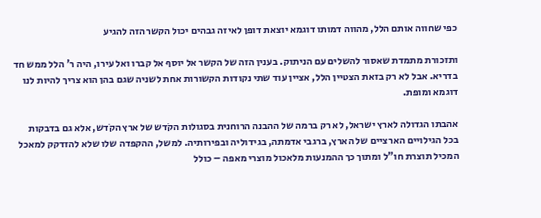כפי שחווה אותם הלל, מהווה דמותו דוגמא יוצאת דופן לאיזה גבהים יכול הקשר הזה להגיע

ותזכורת מתמדת שאסור להשלים עם הניתוק. בענין הזה של הקשר אל יוסף אל קברו ואל עירו, היה ר' הלל ממש חד בדריא. אבל לא רק בזאת הצטיין הלל, אציין עוד שתי נקודות הקשורות אחת לשניה שגם בהן הוא צריך להיות לנו דוגמא ומופת.

אהבתו הגדולה לארץ ישראל, לא רק ברמה של ההבנה הרוחנית בסגולות הקֹדש של ארץ הקֹדש, אלא גם בדבקות בכל הגילויים הארציים של הארץ, ברגבי אדמתה, בגידוליה ובפירותיה. למשל, ההקפדה שלו שלא להזדקק למאכל המכיל תוצרת חו"ל ומתוך כך ההמנעות מלאכול מוצרי מאפה – כולל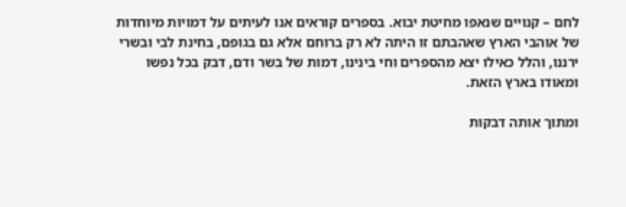לחם – קנויים שנאפו מחיטת יבוא. בספרים קוראים אנו לעיתים על דמויות מיוחדות של אוהבי הארץ שאהבתם זו היתה לא רק ברוחם אלא גם בגופם, בחינת לבי ובשרי ירננו, והלל כאילו יצא מהספרים וחי בינינו, דמות של בשר ודם, דבק בכל נפשו ומאודו בארץ הזאת.

ומתוך אותה דבקות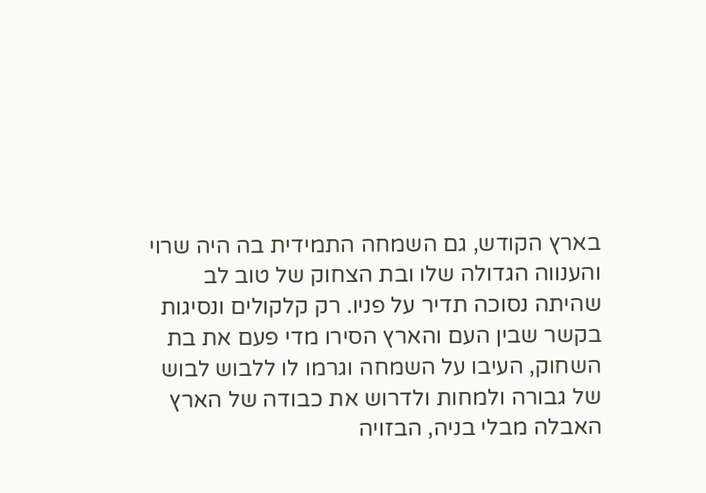בארץ הקודש, גם השמחה התמידית בה היה שרוי והענווה הגדולה שלו ובת הצחוק של טוב לב שהיתה נסוכה תדיר על פניו. רק קלקולים ונסיגות בקשר שבין העם והארץ הסירו מדי פעם את בת השחוק, העיבו על השמחה וגרמו לו ללבוש לבוש של גבורה ולמחות ולדרוש את כבודה של הארץ האבלה מבלי בניה, הבזויה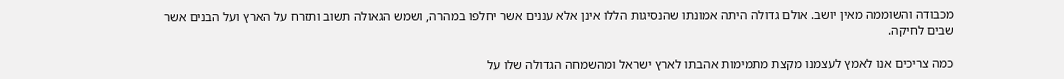מכבודה והשוממה מאין יושב. אולם גדולה היתה אמונתו שהנסיגות הללו אינן אלא עננים אשר יחלפו במהרה, ושמש הגאולה תשוב ותזרח על הארץ ועל הבנים אשר שבים לחיקה.

כמה צריכים אנו לאמץ לעצמנו מקצת מתמימות אהבתו לארץ ישראל ומהשמחה הגדולה שלו על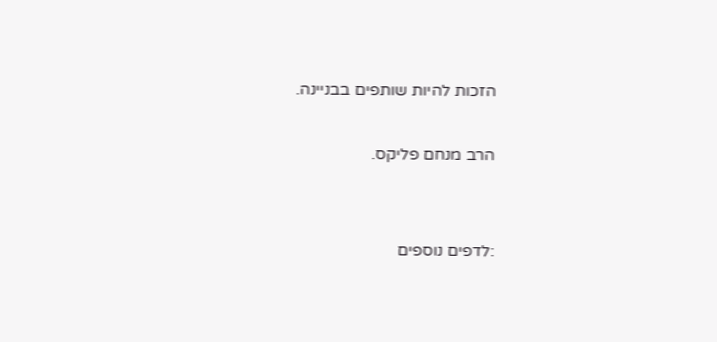הזכות להיות שותפים בבניינה.

הרב מנחם פליקס.


:לדפים נוספים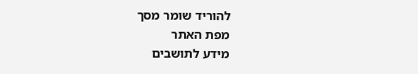להוריד שומר מסך
מפת האתר
מידע לתושבים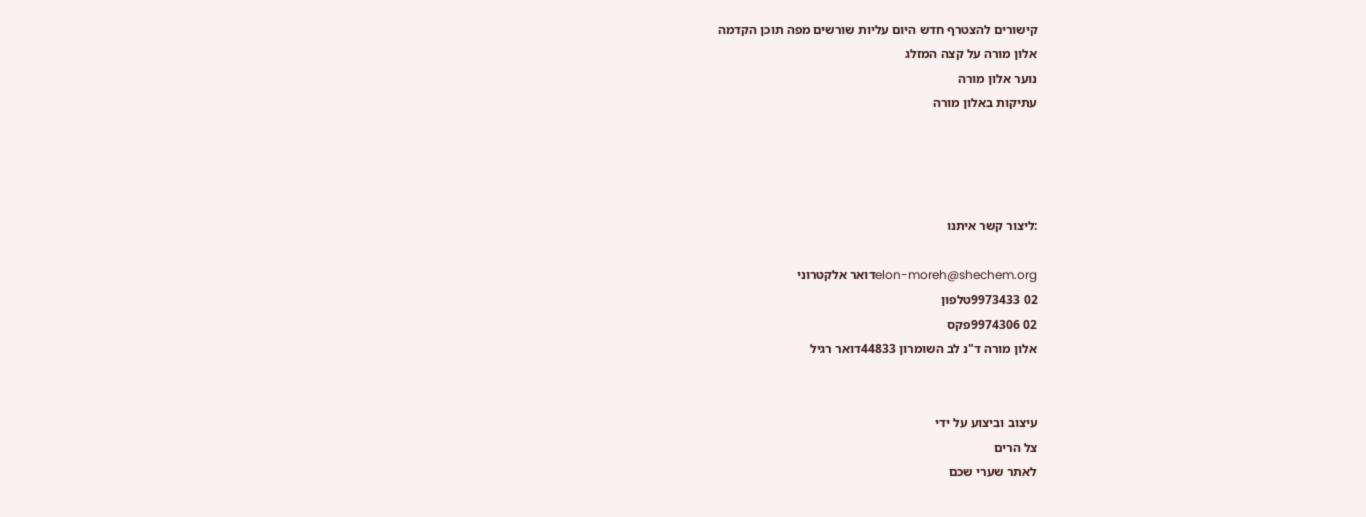קישורים להצטרף חדש היום עליות שורשים מפה תוכן הקדמה
אלון מורה על קצה המזלג
נוער אלון מורה
עתיקות באלון מורה




:ליצור קשר איתנו

elon-moreh@shechem.orgדואר אלקטרוני
02 9973433טלפון
02 9974306פקס
אלון מורה ד"נ לב השומרון 44833דואר רגיל


עיצוב וביצוע על ידי
צל הרים
לאתר שערי שכם